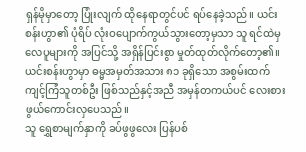ရှန်မိုမှာတော့ ပြုံးလျက် ထိုနေရာတွင်ပင် ရပ်နေခဲ့သည်။ ယင်းစန်းဟွာ၏ ပုံရိပ် လုံးဝပျောက်ကွယ်သွားတော့မှသာ သူ ရင်ထဲမှ လေပူများကို အပြင်သို့ အရှိန်ပြင်းစွာ မှုတ်ထုတ်လိုက်တော့၏။
ယင်းစန်းဟွာမှာ ဓမ္မအမှတ်အသား ၈၁ ခုရှိသော အစွမ်းထက် ကျင့်ကြံသူတစ်ဦး ဖြစ်သည်နှင့်အညီ အမှန်တကယ်ပင် လေးစားဖွယ်ကောင်းလှပေသည်။
သူ ရွှေစာမျက်နှာကို ခပ်ဖွဖွလေး ပြန်ပစ်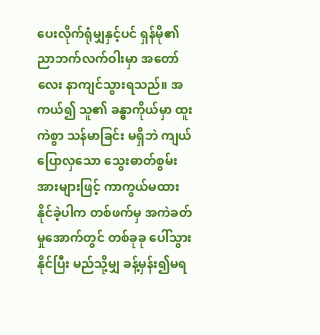ပေးလိုက်ရုံမျှနှင့်ပင် ရှန်မို၏ ညာဘက်လက်ဝါးမှာ အတော်လေး နာကျင်သွားရသည်။ အကယ်၍ သူ၏ ခန္ဓာကိုယ်မှာ ထူးကဲစွာ သန်မာခြင်း မရှိဘဲ ကျယ်ပြောလှသော သွေးဓာတ်စွမ်းအားများဖြင့် ကာကွယ်မထားနိုင်ခဲ့ပါက တစ်ဖက်မှ အကဲခတ်မှုအောက်တွင် တစ်ခုခု ပေါ်သွားနိုင်ပြီး မည်သို့မျှ ခန့်မှန်း၍မရ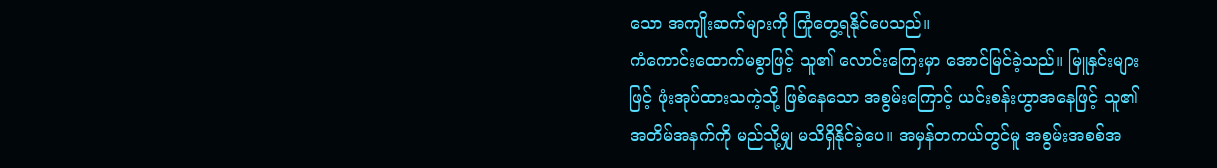သော အကျိုးဆက်များကို ကြုံတွေ့ရနိုင်ပေသည်။
ကံကောင်းထောက်မစွာဖြင့် သူ၏ လောင်းကြေးမှာ အောင်မြင်ခဲ့သည်။ မြူနှင်းများဖြင့် ဖုံးအုပ်ထားသကဲ့သို့ ဖြစ်နေသော အစွမ်းကြောင့် ယင်းစန်းဟွာအနေဖြင့် သူ၏ အတိမ်အနက်ကို မည်သို့မျှ မသိရှိနိုင်ခဲ့ပေ။ အမှန်တကယ်တွင်မူ အစွမ်းအစစ်အ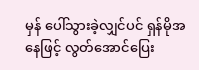မှန် ပေါ်သွားခဲ့လျှင်ပင် ရှန်မိုအနေဖြင့် လွတ်အောင်ပြေး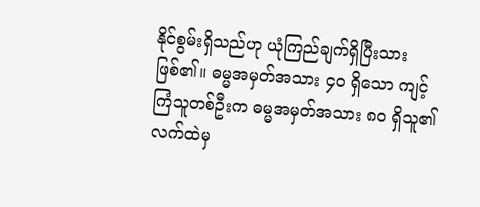နိုင်စွမ်းရှိသည်ဟု ယုံကြည်ချက်ရှိပြီးသား ဖြစ်၏။ ဓမ္မအမှတ်အသား ၄၀ ရှိသော ကျင့်ကြံသူတစ်ဦးက ဓမ္မအမှတ်အသား ၈၀ ရှိသူ၏ လက်ထဲမှ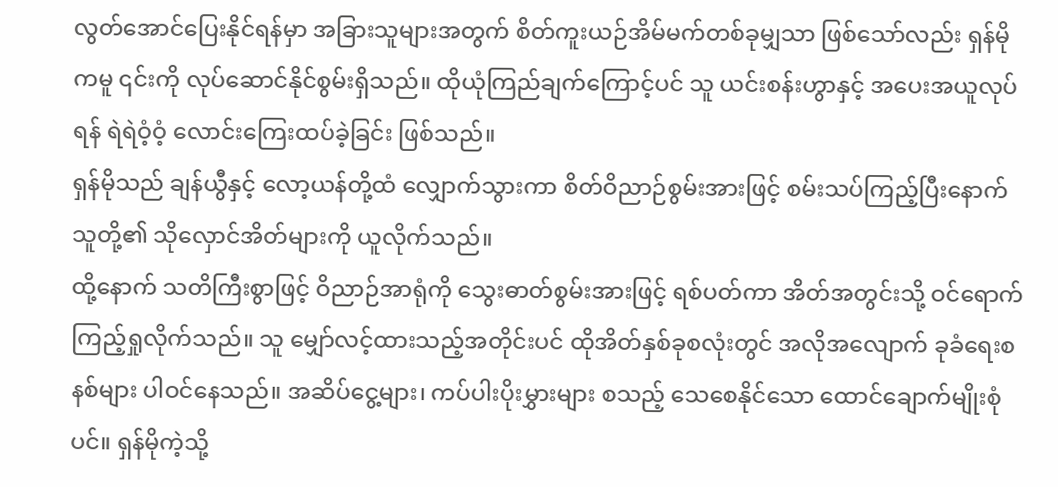လွတ်အောင်ပြေးနိုင်ရန်မှာ အခြားသူများအတွက် စိတ်ကူးယဉ်အိမ်မက်တစ်ခုမျှသာ ဖြစ်သော်လည်း ရှန်မိုကမူ ၎င်းကို လုပ်ဆောင်နိုင်စွမ်းရှိသည်။ ထိုယုံကြည်ချက်ကြောင့်ပင် သူ ယင်းစန်းဟွာနှင့် အပေးအယူလုပ်ရန် ရဲရဲဝံ့ဝံ့ လောင်းကြေးထပ်ခဲ့ခြင်း ဖြစ်သည်။
ရှန်မိုသည် ချန်ယွီနှင့် လော့ယန်တို့ထံ လျှောက်သွားကာ စိတ်ဝိညာဉ်စွမ်းအားဖြင့် စမ်းသပ်ကြည့်ပြီးနောက် သူတို့၏ သိုလှောင်အိတ်များကို ယူလိုက်သည်။
ထို့နောက် သတိကြီးစွာဖြင့် ဝိညာဉ်အာရုံကို သွေးဓာတ်စွမ်းအားဖြင့် ရစ်ပတ်ကာ အိတ်အတွင်းသို့ ဝင်ရောက်ကြည့်ရှုလိုက်သည်။ သူ မျှော်လင့်ထားသည့်အတိုင်းပင် ထိုအိတ်နှစ်ခုစလုံးတွင် အလိုအလျောက် ခုခံရေးစနစ်များ ပါဝင်နေသည်။ အဆိပ်ငွေ့များ၊ ကပ်ပါးပိုးမွှားများ စသည့် သေစေနိုင်သော ထောင်ချောက်မျိုးစုံပင်။ ရှန်မိုကဲ့သို့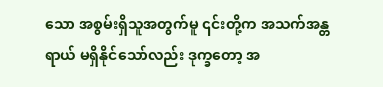သော အစွမ်းရှိသူအတွက်မူ ၎င်းတို့က အသက်အန္တရာယ် မရှိနိုင်သော်လည်း ဒုက္ခတော့ အ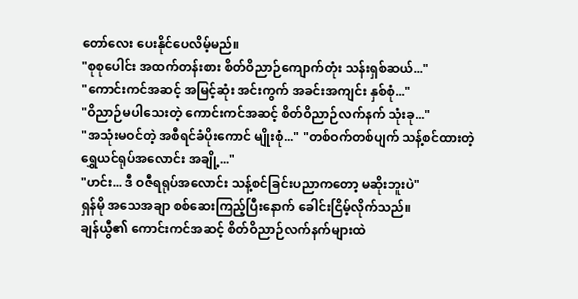တော်လေး ပေးနိုင်ပေလိမ့်မည်။
"စုစုပေါင်း အထက်တန်းစား စိတ်ဝိညာဉ်ကျောက်တုံး သန်းရှစ်ဆယ်..."
"ကောင်းကင်အဆင့် အမြင့်ဆုံး အင်းကွက် အခင်းအကျင်း နှစ်စုံ..."
"ဝိညာဉ်မပါသေးတဲ့ ကောင်းကင်အဆင့် စိတ်ဝိညာဉ်လက်နက် သုံးခု..."
"အသုံးမဝင်တဲ့ အစီရင်ခံပိုးကောင် မျိုးစုံ..." "တစ်ဝက်တစ်ပျက် သန့်စင်ထားတဲ့ ရွှေယင်ရုပ်အလောင်း အချို့..."
"ဟင်း... ဒီ ဝဇီရရုပ်အလောင်း သန့်စင်ခြင်းပညာကတော့ မဆိုးဘူးပဲ"
ရှန်မို အသေအချာ စစ်ဆေးကြည့်ပြီးနောက် ခေါင်းငြိမ့်လိုက်သည်။
ချန်ယွီ၏ ကောင်းကင်အဆင့် စိတ်ဝိညာဉ်လက်နက်များထဲ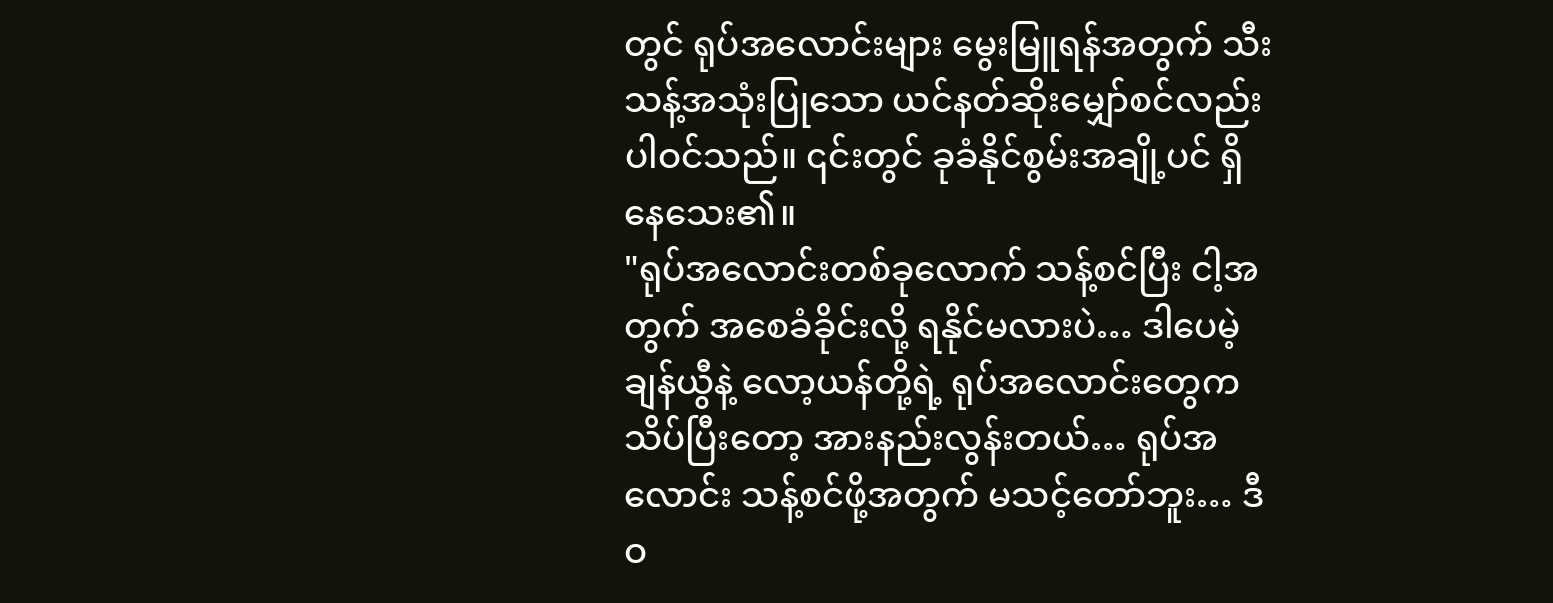တွင် ရုပ်အလောင်းများ မွေးမြူရန်အတွက် သီးသန့်အသုံးပြုသော ယင်နတ်ဆိုးမျှော်စင်လည်း ပါဝင်သည်။ ၎င်းတွင် ခုခံနိုင်စွမ်းအချို့ပင် ရှိနေသေး၏။
"ရုပ်အလောင်းတစ်ခုလောက် သန့်စင်ပြီး ငါ့အတွက် အစေခံခိုင်းလို့ ရနိုင်မလားပဲ… ဒါပေမဲ့ ချန်ယွီနဲ့ လော့ယန်တို့ရဲ့ ရုပ်အလောင်းတွေက သိပ်ပြီးတော့ အားနည်းလွန်းတယ်… ရုပ်အလောင်း သန့်စင်ဖို့အတွက် မသင့်တော်ဘူး… ဒီ ဝ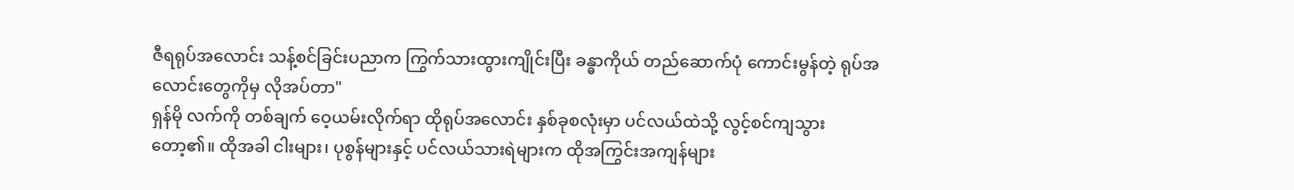ဇီရရုပ်အလောင်း သန့်စင်ခြင်းပညာက ကြွက်သားထွားကျိုင်းပြီး ခန္ဓာကိုယ် တည်ဆောက်ပုံ ကောင်းမွန်တဲ့ ရုပ်အလောင်းတွေကိုမှ လိုအပ်တာ"
ရှန်မို လက်ကို တစ်ချက် ဝေ့ယမ်းလိုက်ရာ ထိုရုပ်အလောင်း နှစ်ခုစလုံးမှာ ပင်လယ်ထဲသို့ လွင့်စင်ကျသွားတော့၏။ ထိုအခါ ငါးများ၊ ပုစွန်များနှင့် ပင်လယ်သားရဲများက ထိုအကြွင်းအကျန်များ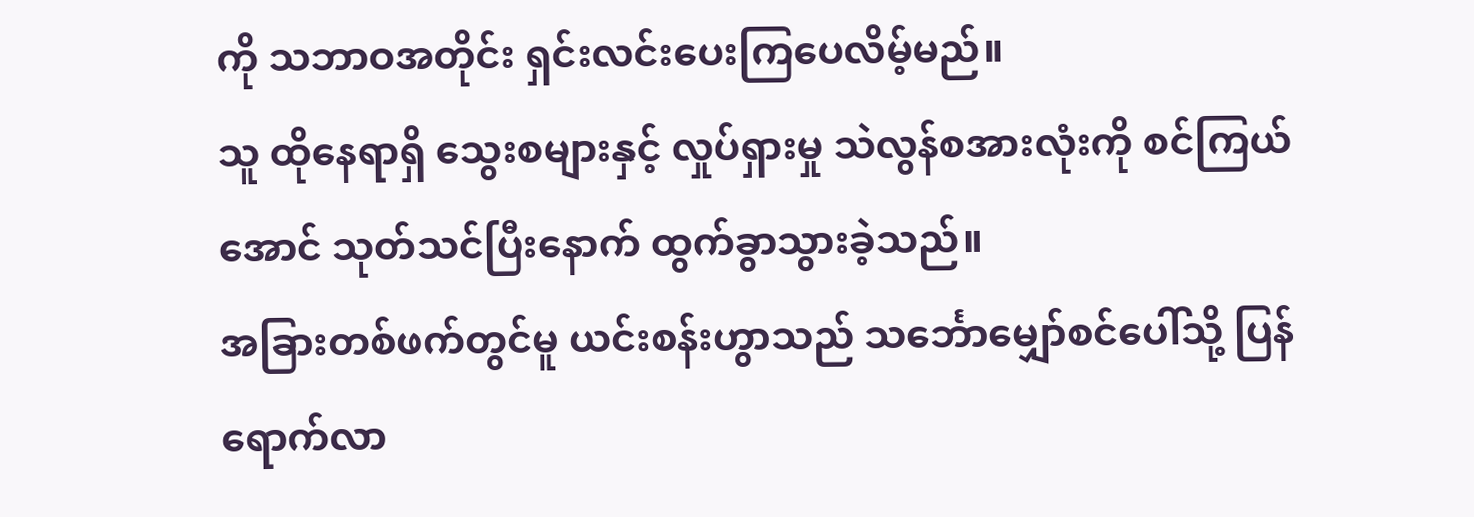ကို သဘာဝအတိုင်း ရှင်းလင်းပေးကြပေလိမ့်မည်။
သူ ထိုနေရာရှိ သွေးစများနှင့် လှုပ်ရှားမှု သဲလွန်စအားလုံးကို စင်ကြယ်အောင် သုတ်သင်ပြီးနောက် ထွက်ခွာသွားခဲ့သည်။
အခြားတစ်ဖက်တွင်မူ ယင်းစန်းဟွာသည် သင်္ဘောမျှော်စင်ပေါ်သို့ ပြန်ရောက်လာ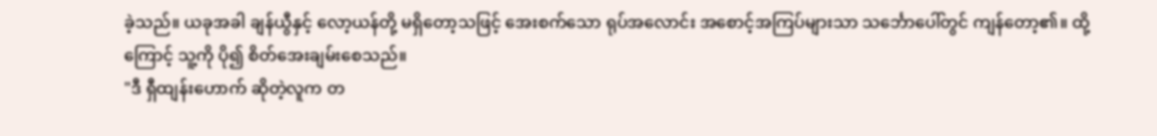ခဲ့သည်။ ယခုအခါ ချန်ယွီနှင့် လော့ယန်တို့ မရှိတော့သဖြင့် အေးစက်သော ရုပ်အလောင်း အစောင့်အကြပ်များသာ သင်္ဘောပေါ်တွင် ကျန်တော့၏။ ထို့ကြောင့် သူ့ကို ပို၍ စိတ်အေးချမ်းစေသည်။
"ဒီ ရှီထျန်းဟောက် ဆိုတဲ့လူက တ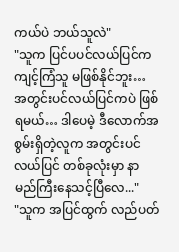ကယ်ပဲ ဘယ်သူလဲ"
"သူက ပြင်ပပင်လယ်ပြင်က ကျင့်ကြံသူ မဖြစ်နိုင်ဘူး… အတွင်းပင်လယ်ပြင်ကပဲ ဖြစ်ရမယ်… ဒါပေမဲ့ ဒီလောက်အစွမ်းရှိတဲ့လူက အတွင်းပင်လယ်ပြင် တစ်ခုလုံးမှာ နာမည်ကြီးနေသင့်ပြီလေ..."
"သူက အပြင်ထွက် လည်ပတ်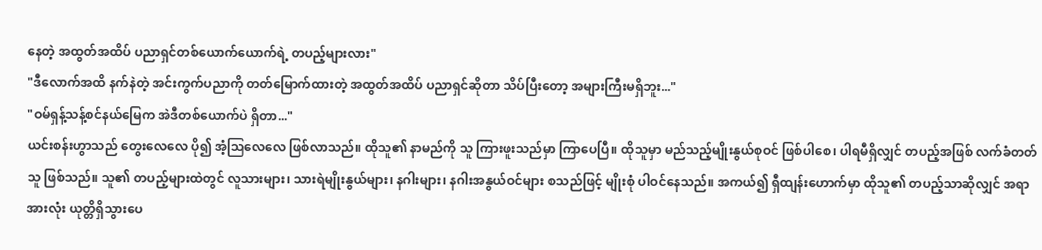နေတဲ့ အထွတ်အထိပ် ပညာရှင်တစ်ယောက်ယောက်ရဲ့ တပည့်များလား"
"ဒီလောက်အထိ နက်နဲတဲ့ အင်းကွက်ပညာကို တတ်မြောက်ထားတဲ့ အထွတ်အထိပ် ပညာရှင်ဆိုတာ သိပ်ပြီးတော့ အများကြီးမရှိဘူး..."
"ဝမ်ရှန့်သန့်စင်နယ်မြေက အဲဒီတစ်ယောက်ပဲ ရှိတာ..."
ယင်းစန်းဟွာသည် တွေးလေလေ ပို၍ အံ့ဩလေလေ ဖြစ်လာသည်။ ထိုသူ၏ နာမည်ကို သူ ကြားဖူးသည်မှာ ကြာပေပြီ။ ထိုသူမှာ မည်သည့်မျိုးနွယ်စုဝင် ဖြစ်ပါစေ၊ ပါရမီရှိလျှင် တပည့်အဖြစ် လက်ခံတတ်သူ ဖြစ်သည်။ သူ၏ တပည့်များထဲတွင် လူသားများ၊ သားရဲမျိုးနွယ်များ၊ နဂါးများ၊ နဂါးအနွယ်ဝင်များ စသည်ဖြင့် မျိုးစုံ ပါဝင်နေသည်။ အကယ်၍ ရှီထျန်းဟောက်မှာ ထိုသူ၏ တပည့်သာဆိုလျှင် အရာအားလုံး ယုတ္တိရှိသွားပေ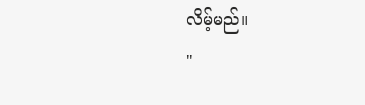လိမ့်မည်။
"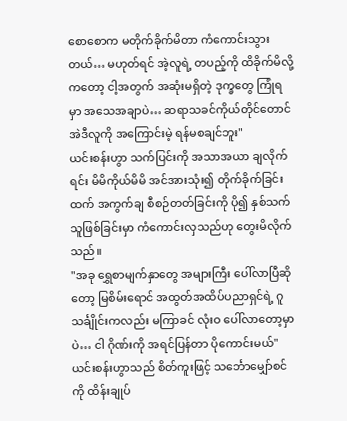စောစောက မတိုက်ခိုက်မိတာ ကံကောင်းသွားတယ်… မဟုတ်ရင် အဲ့လူရဲ့ တပည့်ကို ထိခိုက်မိလို့ကတော့ ငါ့အတွက် အဆုံးမရှိတဲ့ ဒုက္ခတွေ ကြုံရမှာ အသေအချာပဲ… ဆရာသခင်ကိုယ်တိုင်တောင် အဲဒီလူကို အကြောင်းမဲ့ ရန်မစချင်ဘူး"
ယင်းစန်းဟွာ သက်ပြင်းကို အသာအယာ ချလိုက်ရင်း မိမိကိုယ်မိမိ အင်အားသုံး၍ တိုက်ခိုက်ခြင်းထက် အကွက်ချ စီစဉ်တတ်ခြင်းကို ပို၍ နှစ်သက်သူဖြစ်ခြင်းမှာ ကံကောင်းလှသည်ဟု တွေးမိလိုက်သည်။
"အခု ရွှေစာမျက်နှာတွေ အများကြီး ပေါ်လာပြီဆိုတော့ မြစိမ်းရောင် အထွတ်အထိပ်ပညာရှင်ရဲ့ ဂူသင်္ချိုင်းကလည်း မကြာခင် လုံးဝ ပေါ်လာတော့မှာပဲ… ငါ ဂိုဏ်းကို အရင်ပြန်တာ ပိုကောင်းမယ်"
ယင်းစန်းဟွာသည် စိတ်ကူးဖြင့် သင်္ဘောမျှော်စင်ကို ထိန်းချုပ်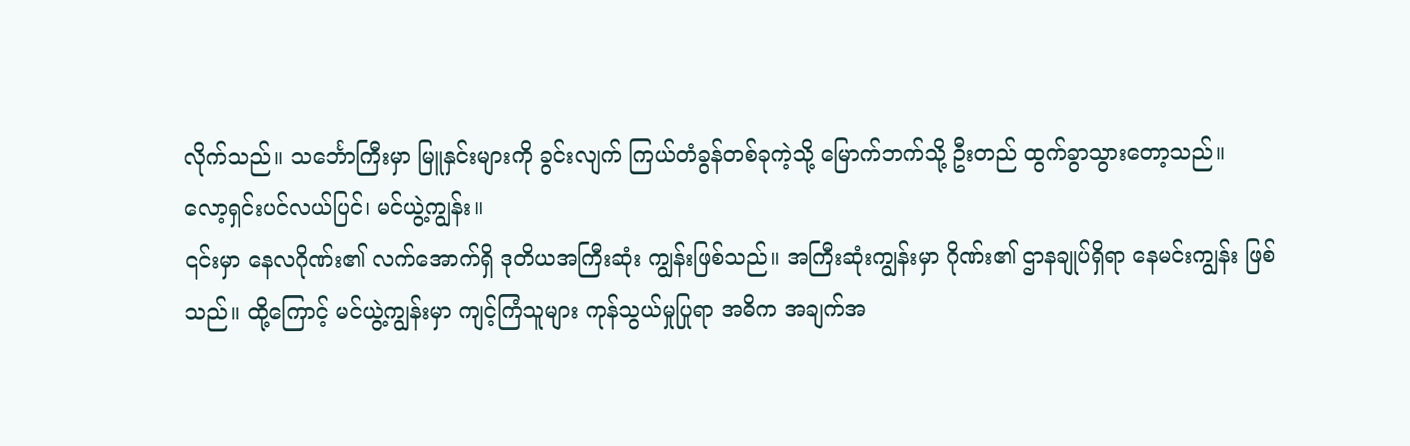လိုက်သည်။ သင်္ဘောကြီးမှာ မြူနှင်းများကို ခွင်းလျက် ကြယ်တံခွန်တစ်ခုကဲ့သို့ မြောက်ဘက်သို့ ဦးတည် ထွက်ခွာသွားတော့သည်။
လော့ရှင်းပင်လယ်ပြင်၊ မင်ယွဲ့ကျွန်း။
၎င်းမှာ နေလဂိုဏ်း၏ လက်အောက်ရှိ ဒုတိယအကြီးဆုံး ကျွန်းဖြစ်သည်။ အကြီးဆုံးကျွန်းမှာ ဂိုဏ်း၏ ဌာနချုပ်ရှိရာ နေမင်းကျွန်း ဖြစ်သည်။ ထို့ကြောင့် မင်ယွဲ့ကျွန်းမှာ ကျင့်ကြံသူများ ကုန်သွယ်မှုပြုရာ အဓိက အချက်အ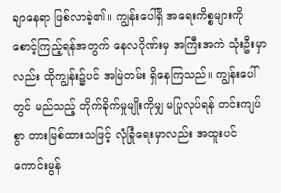ချာနေရာ ဖြစ်လာခဲ့၏။ ကျွန်းပေါ်ရှိ အရေးကိစ္စများကို စောင့်ကြည့်ရန်အတွက် နေလဂိုဏ်းမှ အကြီးအကဲ သုံးဦးမှာလည်း ထိုကျွန်း၌ပင် အမြဲတမ်း ရှိနေကြသည်။ ကျွန်းပေါ်တွင် မည်သည့် တိုက်ခိုက်မှုမျိုးကိုမျှ မပြုလုပ်ရန် တင်းကျပ်စွာ တားမြစ်ထားသဖြင့် လုံခြုံရေးမှာလည်း အထူးပင် ကောင်းမွန်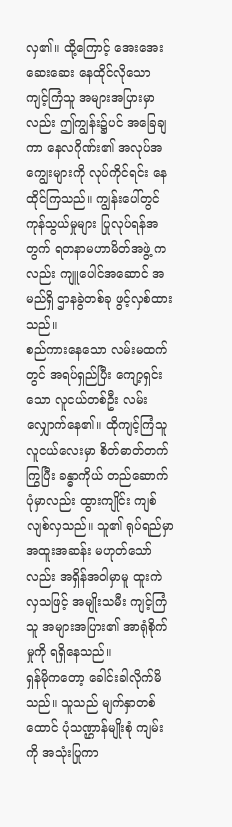လှ၏။ ထို့ကြောင့် အေးအေးဆေးဆေး နေထိုင်လိုသော ကျင့်ကြံသူ အများအပြားမှာလည်း ဤကျွန်း၌ပင် အခြေချကာ နေလဂိုဏ်း၏ အလုပ်အကျွေးများကို လုပ်ကိုင်ရင်း နေထိုင်ကြသည်။ ကျွန်းပေါ်တွင် ကုန်သွယ်မှုများ ပြုလုပ်ရန်အတွက် ရတနာမဟာမိတ်အဖွဲ့ ကလည်း ကျူပေါင်အဆောင် အမည်ရှိ ဌာနခွဲတစ်ခု ဖွင့်လှစ်ထားသည်။
စည်ကားနေသော လမ်းမထက်တွင် အရပ်ရှည်ပြီး ကျော့ရှင်းသော လူငယ်တစ်ဦး လမ်းလျှောက်နေ၏။ ထိုကျင့်ကြံသူ လူငယ်လေးမှာ စိတ်ဓာတ်တက်ကြွပြီး ခန္ဓာကိုယ် တည်ဆောက်ပုံမှာလည်း ထွားကျိုင်း ကျစ်လျစ်လှသည်။ သူ၏ ရုပ်ရည်မှာ အထူးအဆန်း မဟုတ်သော်လည်း အရှိန်အဝါမှာမူ ထူးကဲလှသဖြင့် အမျိုးသမီး ကျင့်ကြံသူ အများအပြား၏ အာရုံစိုက်မှုကို ရရှိနေသည်။
ရှန်မိုကတော့ ခေါင်းခါလိုက်မိသည်။ သူသည် မျက်နှာတစ်ထောင် ပုံသဏ္ဌာန်မျိုးစုံ ကျမ်းကို အသုံးပြုကာ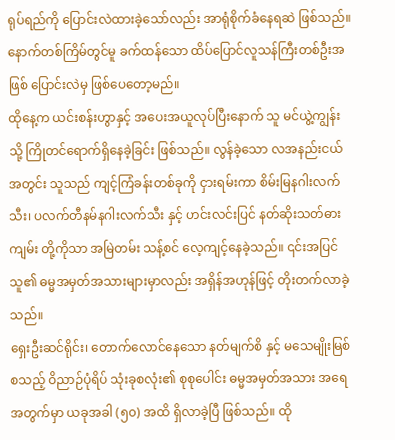ရုပ်ရည်ကို ပြောင်းလဲထားခဲ့သော်လည်း အာရုံစိုက်ခံနေရဆဲ ဖြစ်သည်။ နောက်တစ်ကြိမ်တွင်မူ ခက်ထန်သော ထိပ်ပြောင်လူသန်ကြီးတစ်ဦးအဖြစ် ပြောင်းလဲမှ ဖြစ်ပေတော့မည်။
ထိုနေ့က ယင်းစန်းဟွာနှင့် အပေးအယူလုပ်ပြီးနောက် သူ မင်ယွဲ့ကျွန်းသို့ ကြိုတင်ရောက်ရှိနေခဲ့ခြင်း ဖြစ်သည်။ လွန်ခဲ့သော လအနည်းငယ်အတွင်း သူသည် ကျင့်ကြံခန်းတစ်ခုကို ငှားရမ်းကာ စိမ်းမြနဂါးလက်သီး၊ ပလက်တီနမ်နဂါးလက်သီး နှင့် ဟင်းလင်းပြင် နတ်ဆိုးသတ်ဓားကျမ်း တို့ကိုသာ အမြဲတမ်း သန့်စင် လေ့ကျင့်နေခဲ့သည်။ ၎င်းအပြင် သူ၏ ဓမ္မအမှတ်အသားများမှာလည်း အရှိန်အဟုန်ဖြင့် တိုးတက်လာခဲ့သည်။
ရှေးဦးဆင်ရိုင်း၊ တောက်လောင်နေသော နတ်မျက်စိ နှင့် မသေမျိုးမြစ် စသည့် ဝိညာဉ်ပုံရိပ် သုံးခုစလုံး၏ စုစုပေါင်း ဓမ္မအမှတ်အသား အရေအတွက်မှာ ယခုအခါ (၅၀) အထိ ရှိလာခဲ့ပြီ ဖြစ်သည်။ ထို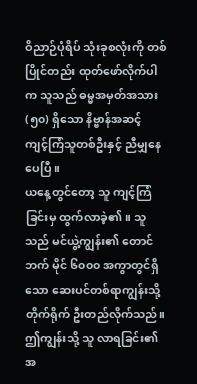ဝိညာဉ်ပုံရိပ် သုံးခုစလုံးကို တစ်ပြိုင်တည်း ထုတ်ဖော်လိုက်ပါက သူသည် ဓမ္မအမှတ်အသား (၅၀) ရှိသော နိဗ္ဗာန်အဆင့် ကျင့်ကြံသူတစ်ဦးနှင့် ညီမျှနေပေပြီ။
ယနေ့တွင်တော့ သူ ကျင့်ကြံခြင်းမှ ထွက်လာခဲ့၏။ သူသည် မင်ယွဲ့ကျွန်း၏ တောင်ဘက် မိုင် ၆၀၀၀ အကွာတွင်ရှိသော ဆေးပင်တစ်ရာကျွန်းသို့ တိုက်ရိုက် ဦးတည်လိုက်သည်။ ဤကျွန်းသို့ သူ လာရခြင်း၏ အ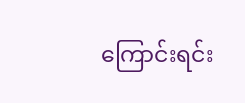ကြောင်းရင်း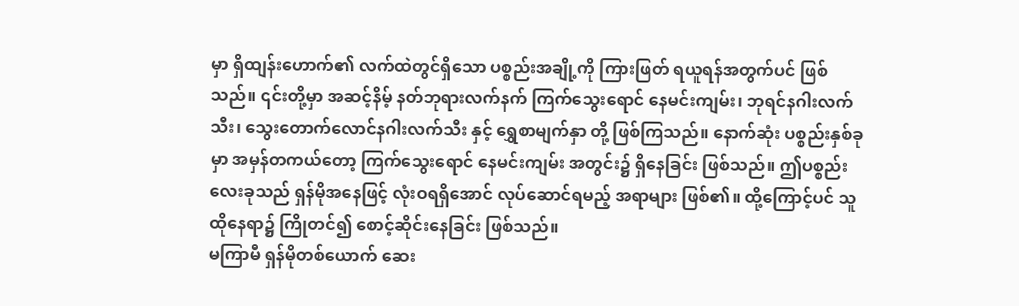မှာ ရှိထျန်းဟောက်၏ လက်ထဲတွင်ရှိသော ပစ္စည်းအချို့ကို ကြားဖြတ် ရယူရန်အတွက်ပင် ဖြစ်သည်။ ၎င်းတို့မှာ အဆင့်နိမ့် နတ်ဘုရားလက်နက် ကြက်သွေးရောင် နေမင်းကျမ်း၊ ဘုရင်နဂါးလက်သီး၊ သွေးတောက်လောင်နဂါးလက်သီး နှင့် ရွှေစာမျက်နှာ တို့ ဖြစ်ကြသည်။ နောက်ဆုံး ပစ္စည်းနှစ်ခုမှာ အမှန်တကယ်တော့ ကြက်သွေးရောင် နေမင်းကျမ်း အတွင်း၌ ရှိနေခြင်း ဖြစ်သည်။ ဤပစ္စည်းလေးခုသည် ရှန်မိုအနေဖြင့် လုံးဝရရှိအောင် လုပ်ဆောင်ရမည့် အရာများ ဖြစ်၏။ ထို့ကြောင့်ပင် သူ ထိုနေရာ၌ ကြိုတင်၍ စောင့်ဆိုင်းနေခြင်း ဖြစ်သည်။
မကြာမီ ရှန်မိုတစ်ယောက် ဆေး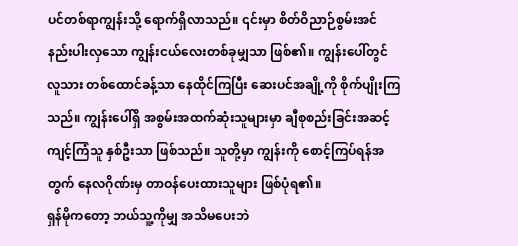ပင်တစ်ရာကျွန်းသို့ ရောက်ရှိလာသည်။ ၎င်းမှာ စိတ်ဝိညာဉ်စွမ်းအင် နည်းပါးလှသော ကျွန်းငယ်လေးတစ်ခုမျှသာ ဖြစ်၏။ ကျွန်းပေါ်တွင် လူသား တစ်ထောင်ခန့်သာ နေထိုင်ကြပြီး ဆေးပင်အချို့ကို စိုက်ပျိုးကြသည်။ ကျွန်းပေါ်ရှိ အစွမ်းအထက်ဆုံးသူများမှာ ချီစုစည်းခြင်းအဆင့် ကျင့်ကြံသူ နှစ်ဦးသာ ဖြစ်သည်။ သူတို့မှာ ကျွန်းကို စောင့်ကြပ်ရန်အတွက် နေလဂိုဏ်းမှ တာဝန်ပေးထားသူများ ဖြစ်ပုံရ၏။
ရှန်မိုကတော့ ဘယ်သူ့ကိုမျှ အသိမပေးဘဲ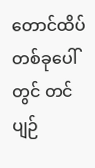တောင်ထိပ်တစ်ခုပေါ်တွင် တင်ပျဉ်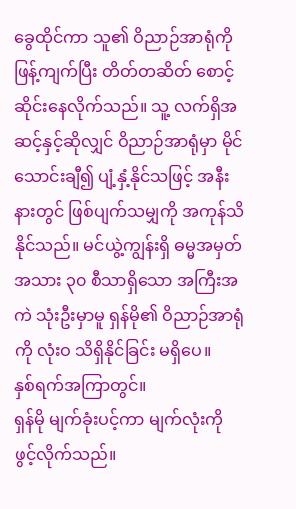ခွေထိုင်ကာ သူ၏ ဝိညာဉ်အာရုံကို ဖြန့်ကျက်ပြီး တိတ်တဆိတ် စောင့်ဆိုင်းနေလိုက်သည်။ သူ့ လက်ရှိအဆင့်နှင့်ဆိုလျှင် ဝိညာဉ်အာရုံမှာ မိုင်သောင်းချီ၍ ပျံ့နှံ့နိုင်သဖြင့် အနီးနားတွင် ဖြစ်ပျက်သမျှကို အကုန်သိနိုင်သည်။ မင်ယွဲ့ကျွန်းရှိ ဓမ္မအမှတ်အသား ၃၀ စီသာရှိသော အကြီးအကဲ သုံးဦးမှာမူ ရှန်မို၏ ဝိညာဉ်အာရုံကို လုံးဝ သိရှိနိုင်ခြင်း မရှိပေ။
နှစ်ရက်အကြာတွင်။
ရှန်မို မျက်ခုံးပင့်ကာ မျက်လုံးကို ဖွင့်လိုက်သည်။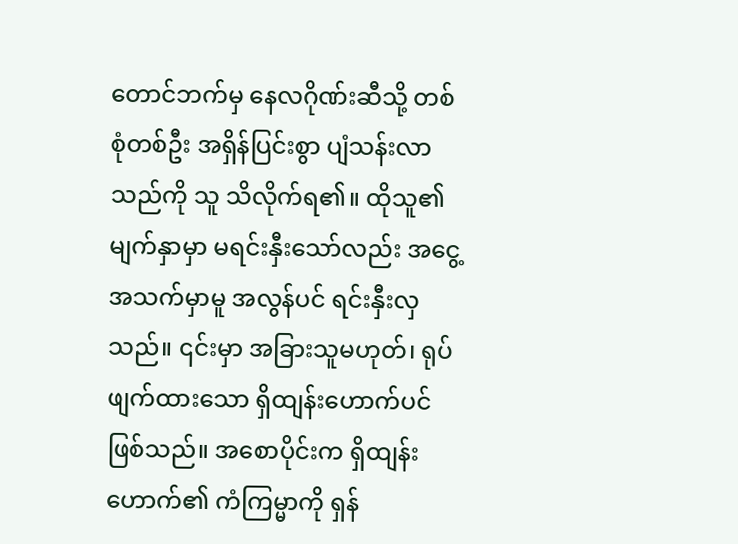တောင်ဘက်မှ နေလဂိုဏ်းဆီသို့ တစ်စုံတစ်ဦး အရှိန်ပြင်းစွာ ပျံသန်းလာသည်ကို သူ သိလိုက်ရ၏။ ထိုသူ၏ မျက်နှာမှာ မရင်းနှီးသော်လည်း အငွေ့အသက်မှာမူ အလွန်ပင် ရင်းနှီးလှသည်။ ၎င်းမှာ အခြားသူမဟုတ်၊ ရုပ်ဖျက်ထားသော ရှိထျန်းဟောက်ပင် ဖြစ်သည်။ အစောပိုင်းက ရှိထျန်းဟောက်၏ ကံကြမ္မာကို ရှန်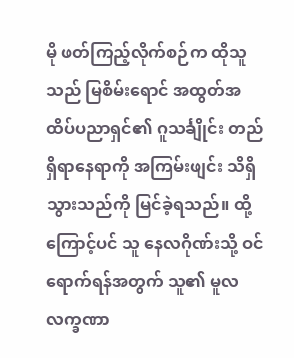မို ဖတ်ကြည့်လိုက်စဉ်က ထိုသူသည် မြစိမ်းရောင် အထွတ်အထိပ်ပညာရှင်၏ ဂူသင်္ချိုင်း တည်ရှိရာနေရာကို အကြမ်းဖျင်း သိရှိသွားသည်ကို မြင်ခဲ့ရသည်။ ထို့ကြောင့်ပင် သူ နေလဂိုဏ်းသို့ ဝင်ရောက်ရန်အတွက် သူ၏ မူလလက္ခဏာ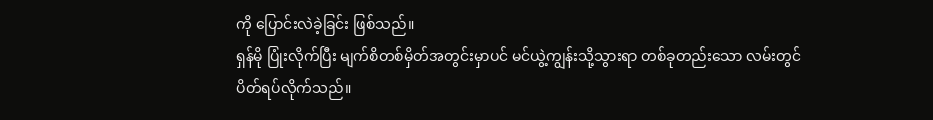ကို ပြောင်းလဲခဲ့ခြင်း ဖြစ်သည်။
ရှန်မို ပြုံးလိုက်ပြီး မျက်စိတစ်မှိတ်အတွင်းမှာပင် မင်ယွဲ့ကျွန်းသို့သွားရာ တစ်ခုတည်းသော လမ်းတွင် ပိတ်ရပ်လိုက်သည်။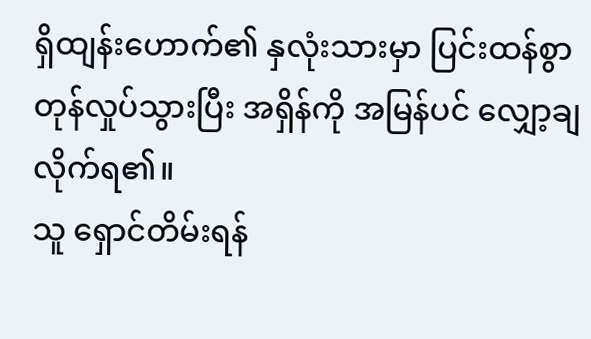ရှိထျန်းဟောက်၏ နှလုံးသားမှာ ပြင်းထန်စွာ တုန်လှုပ်သွားပြီး အရှိန်ကို အမြန်ပင် လျှော့ချလိုက်ရ၏။
သူ ရှောင်တိမ်းရန်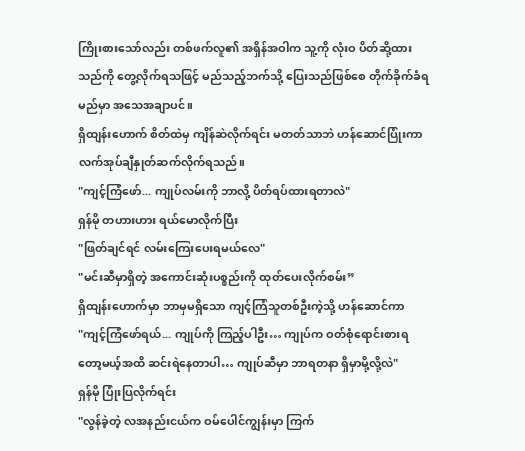ကြိုးစားသော်လည်း တစ်ဖက်လူ၏ အရှိန်အဝါက သူ့ကို လုံးဝ ပိတ်ဆို့ထားသည်ကို တွေ့လိုက်ရသဖြင့် မည်သည့်ဘက်သို့ ပြေးသည်ဖြစ်စေ တိုက်ခိုက်ခံရမည်မှာ အသေအချာပင်။
ရှိထျန်းဟောက် စိတ်ထဲမှ ကျိန်ဆဲလိုက်ရင်း မတတ်သာဘဲ ဟန်ဆောင်ပြုံးကာ လက်အုပ်ချီနှုတ်ဆက်လိုက်ရသည်။
"ကျင့်ကြံဖော်... ကျုပ်လမ်းကို ဘာလို့ ပိတ်ရပ်ထားရတာလဲ"
ရှန်မို တဟားဟား ရယ်မောလိုက်ပြီး
"ဖြတ်ချင်ရင် လမ်းကြေးပေးရမယ်လေ"
"မင်းဆီမှာရှိတဲ့ အကောင်းဆုံးပစ္စည်းကို ထုတ်ပေးလိုက်စမ်း”
ရှိထျန်းဟောက်မှာ ဘာမှမရှိသော ကျင့်ကြံသူတစ်ဦးကဲ့သို့ ဟန်ဆောင်ကာ
"ကျင့်ကြံဖော်ရယ်... ကျုပ်ကို ကြည့်ပါဦး… ကျုပ်က ဝတ်စုံရောင်းစားရတော့မယ့်အထိ ဆင်းရဲနေတာပါ… ကျုပ်ဆီမှာ ဘာရတနာ ရှိမှာမို့လို့လဲ"
ရှန်မို ပြုံးပြလိုက်ရင်း
"လွန်ခဲ့တဲ့ လအနည်းငယ်က ဝမ်ပေါင်ကျွန်းမှာ ကြက်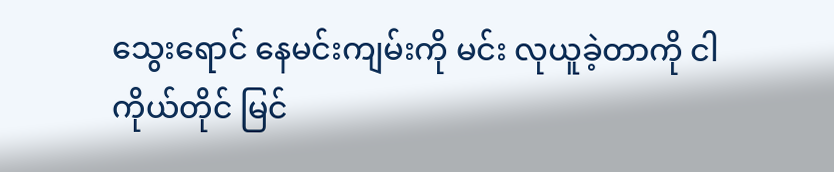သွေးရောင် နေမင်းကျမ်းကို မင်း လုယူခဲ့တာကို ငါ ကိုယ်တိုင် မြင်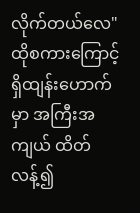လိုက်တယ်လေ"
ထိုစကားကြောင့် ရှိထျန်းဟောက်မှာ အကြီးအကျယ် ထိတ်လန့်၍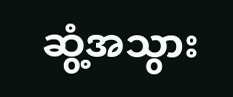ဆွံ့အသွား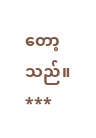တော့သည်။
***